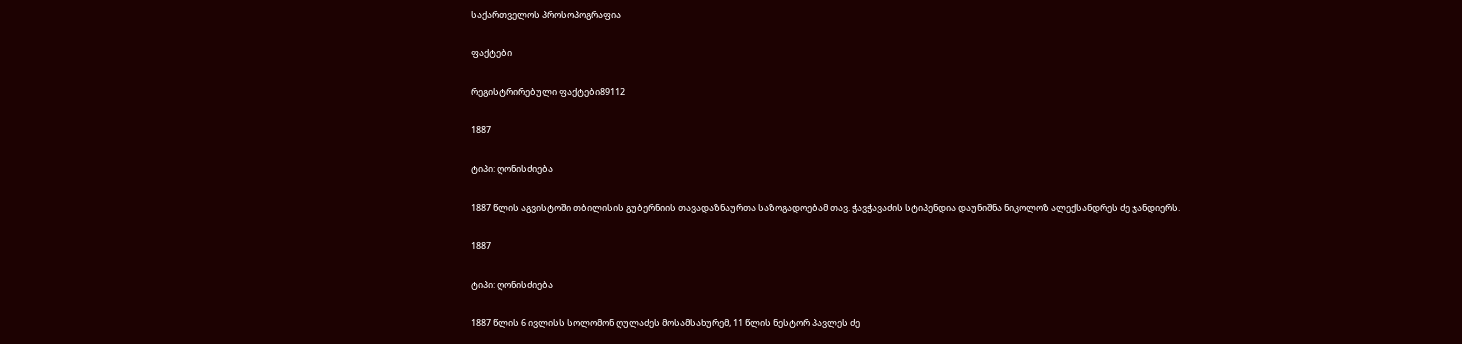საქართველოს პროსოპოგრაფია

ფაქტები

რეგისტრირებული ფაქტები89112

1887

ტიპი: ღონისძიება

1887 წლის აგვისტოში თბილისის გუბერნიის თავადაზნაურთა საზოგადოებამ თავ. ჭავჭავაძის სტიპენდია დაუნიშნა ნიკოლოზ ალექსანდრეს ძე ჯანდიერს.

1887

ტიპი: ღონისძიება

1887 წლის 6 ივლისს სოლომონ ღულაძეს მოსამსახურემ, 11 წლის ნესტორ პავლეს ძე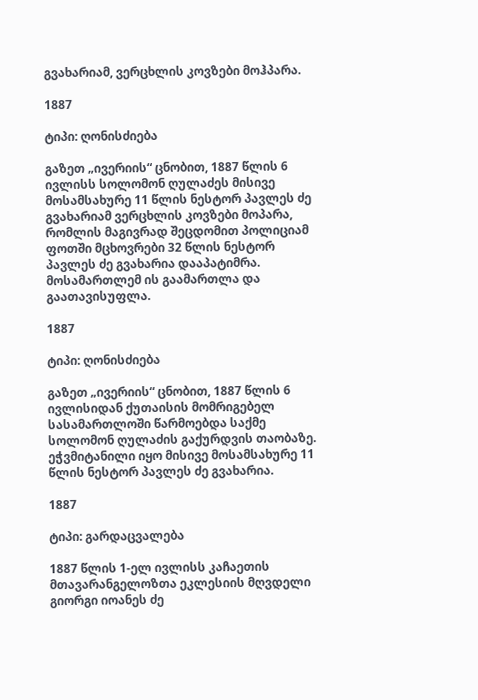გვახარიამ, ვერცხლის კოვზები მოჰპარა.

1887

ტიპი: ღონისძიება

გაზეთ „ივერიის“ ცნობით, 1887 წლის 6 ივლისს სოლომონ ღულაძეს მისივე მოსამსახურე 11 წლის ნესტორ პავლეს ძე გვახარიამ ვერცხლის კოვზები მოპარა, რომლის მაგივრად შეცდომით პოლიციამ ფოთში მცხოვრები 32 წლის ნესტორ პავლეს ძე გვახარია დააპატიმრა. მოსამართლემ ის გაამართლა და გაათავისუფლა.

1887

ტიპი: ღონისძიება

გაზეთ „ივერიის“ ცნობით, 1887 წლის 6 ივლისიდან ქუთაისის მომრიგებელ სასამართლოში წარმოებდა საქმე სოლომონ ღულაძის გაქურდვის თაობაზე. ეჭვმიტანილი იყო მისივე მოსამსახურე 11 წლის ნესტორ პავლეს ძე გვახარია.

1887

ტიპი: გარდაცვალება

1887 წლის 1-ელ ივლისს კაჩაეთის მთავარანგელოზთა ეკლესიის მღვდელი გიორგი იოანეს ძე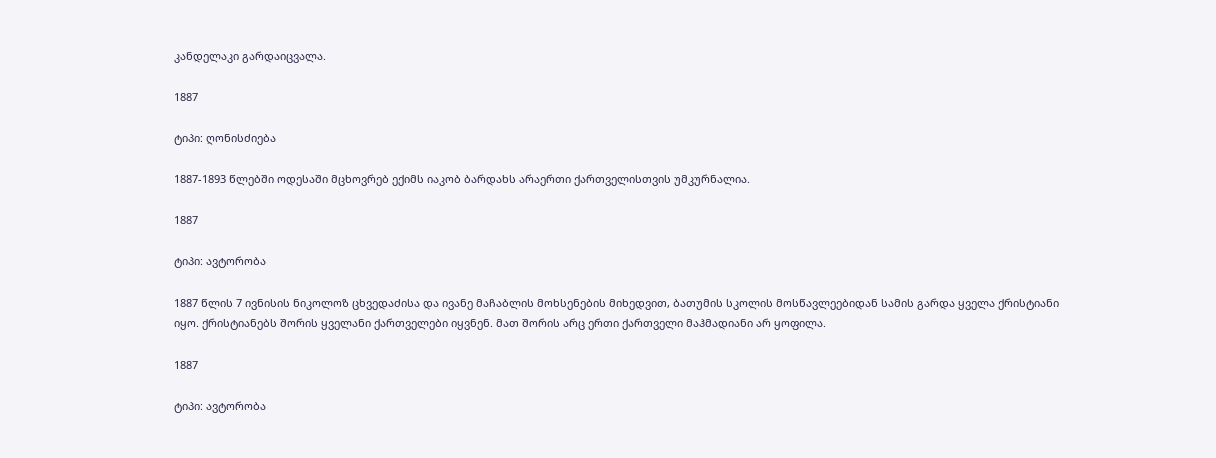კანდელაკი გარდაიცვალა.

1887

ტიპი: ღონისძიება

1887-1893 წლებში ოდესაში მცხოვრებ ექიმს იაკობ ბარდახს არაერთი ქართველისთვის უმკურნალია.

1887

ტიპი: ავტორობა

1887 წლის 7 ივნისის ნიკოლოზ ცხვედაძისა და ივანე მაჩაბლის მოხსენების მიხედვით, ბათუმის სკოლის მოსწავლეებიდან სამის გარდა ყველა ქრისტიანი იყო. ქრისტიანებს შორის ყველანი ქართველები იყვნენ. მათ შორის არც ერთი ქართველი მაჰმადიანი არ ყოფილა.

1887

ტიპი: ავტორობა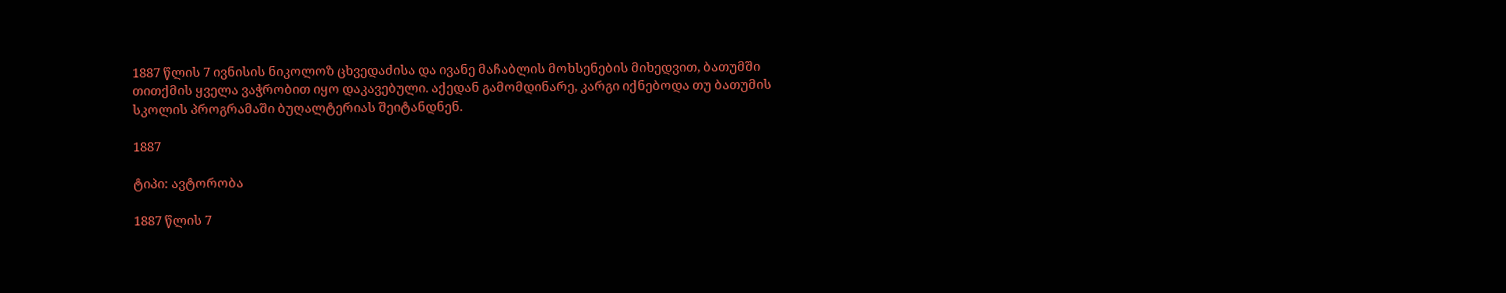1887 წლის 7 ივნისის ნიკოლოზ ცხვედაძისა და ივანე მაჩაბლის მოხსენების მიხედვით, ბათუმში თითქმის ყველა ვაჭრობით იყო დაკავებული. აქედან გამომდინარე, კარგი იქნებოდა თუ ბათუმის სკოლის პროგრამაში ბუღალტერიას შეიტანდნენ.

1887

ტიპი: ავტორობა

1887 წლის 7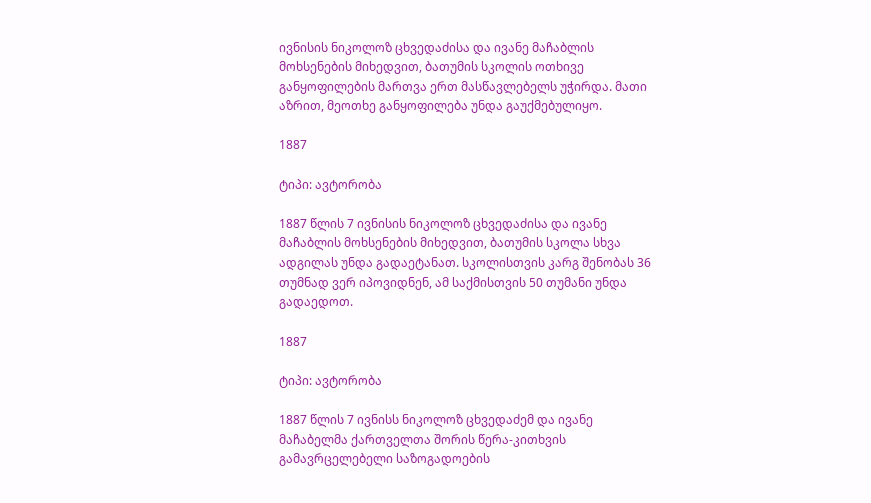ივნისის ნიკოლოზ ცხვედაძისა და ივანე მაჩაბლის მოხსენების მიხედვით, ბათუმის სკოლის ოთხივე განყოფილების მართვა ერთ მასწავლებელს უჭირდა. მათი აზრით, მეოთხე განყოფილება უნდა გაუქმებულიყო.

1887

ტიპი: ავტორობა

1887 წლის 7 ივნისის ნიკოლოზ ცხვედაძისა და ივანე მაჩაბლის მოხსენების მიხედვით, ბათუმის სკოლა სხვა ადგილას უნდა გადაეტანათ. სკოლისთვის კარგ შენობას 36 თუმნად ვერ იპოვიდნენ, ამ საქმისთვის 50 თუმანი უნდა გადაედოთ.

1887

ტიპი: ავტორობა

1887 წლის 7 ივნისს ნიკოლოზ ცხვედაძემ და ივანე მაჩაბელმა ქართველთა შორის წერა-კითხვის გამავრცელებელი საზოგადოების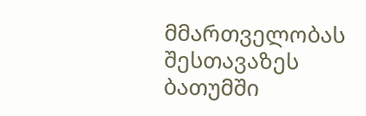მმართველობას შესთავაზეს ბათუმში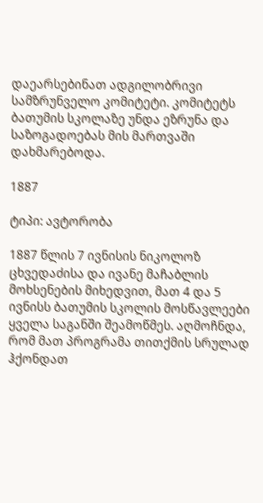დაეარსებინათ ადგილობრივი სამზრუნველო კომიტეტი. კომიტეტს ბათუმის სკოლაზე უნდა ეზრუნა და საზოგადოებას მის მართვაში დახმარებოდა.

1887

ტიპი: ავტორობა

1887 წლის 7 ივნისის ნიკოლოზ ცხვედაძისა და ივანე მაჩაბლის მოხსენების მიხედვით, მათ 4 და 5 ივნისს ბათუმის სკოლის მოსწავლეები ყველა საგანში შეამოწმეს. აღმოჩნდა, რომ მათ პროგრამა თითქმის სრულად ჰქონდათ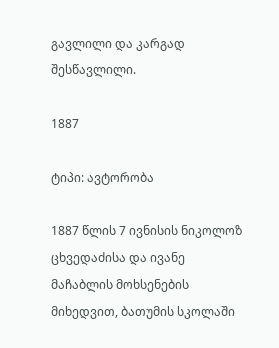გავლილი და კარგად შესწავლილი.

1887

ტიპი: ავტორობა

1887 წლის 7 ივნისის ნიკოლოზ ცხვედაძისა და ივანე მაჩაბლის მოხსენების მიხედვით, ბათუმის სკოლაში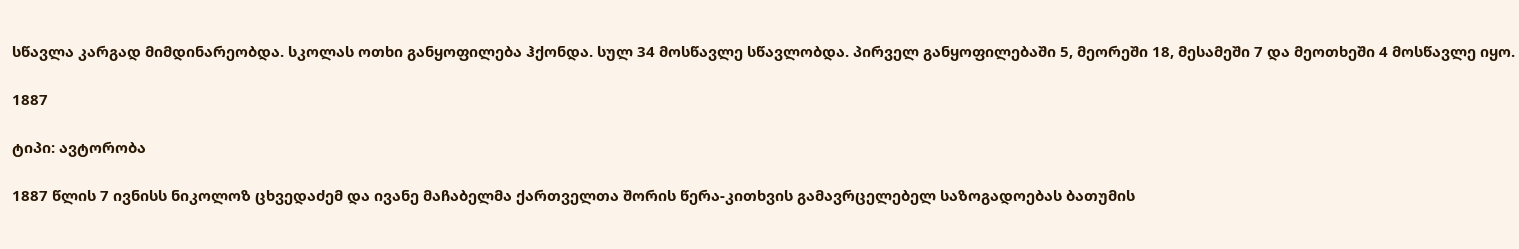სწავლა კარგად მიმდინარეობდა. სკოლას ოთხი განყოფილება ჰქონდა. სულ 34 მოსწავლე სწავლობდა. პირველ განყოფილებაში 5, მეორეში 18, მესამეში 7 და მეოთხეში 4 მოსწავლე იყო.

1887

ტიპი: ავტორობა

1887 წლის 7 ივნისს ნიკოლოზ ცხვედაძემ და ივანე მაჩაბელმა ქართველთა შორის წერა-კითხვის გამავრცელებელ საზოგადოებას ბათუმის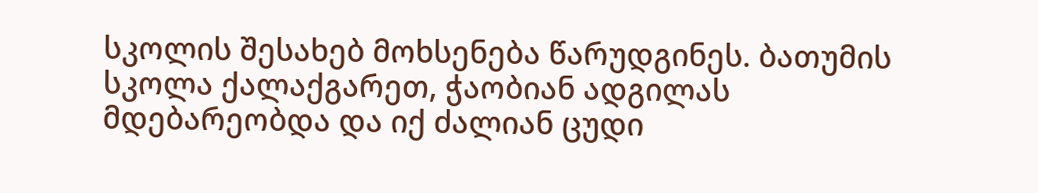სკოლის შესახებ მოხსენება წარუდგინეს. ბათუმის სკოლა ქალაქგარეთ, ჭაობიან ადგილას მდებარეობდა და იქ ძალიან ცუდი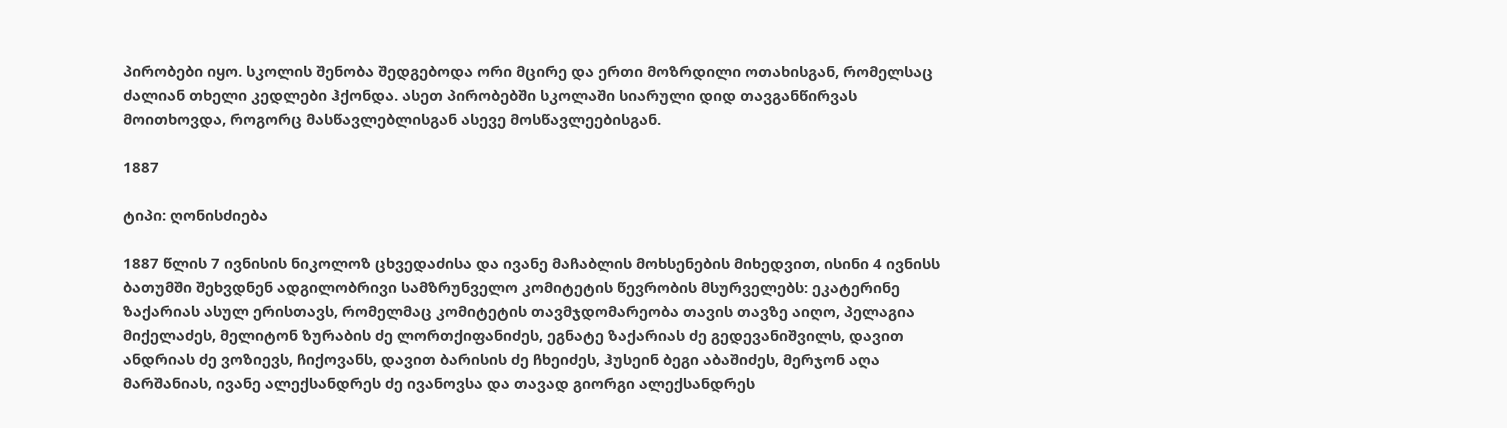პირობები იყო. სკოლის შენობა შედგებოდა ორი მცირე და ერთი მოზრდილი ოთახისგან, რომელსაც ძალიან თხელი კედლები ჰქონდა. ასეთ პირობებში სკოლაში სიარული დიდ თავგანწირვას მოითხოვდა, როგორც მასწავლებლისგან ასევე მოსწავლეებისგან.

1887

ტიპი: ღონისძიება

1887 წლის 7 ივნისის ნიკოლოზ ცხვედაძისა და ივანე მაჩაბლის მოხსენების მიხედვით, ისინი 4 ივნისს ბათუმში შეხვდნენ ადგილობრივი სამზრუნველო კომიტეტის წევრობის მსურველებს: ეკატერინე ზაქარიას ასულ ერისთავს, რომელმაც კომიტეტის თავმჯდომარეობა თავის თავზე აიღო, პელაგია მიქელაძეს, მელიტონ ზურაბის ძე ლორთქიფანიძეს, ეგნატე ზაქარიას ძე გედევანიშვილს, დავით ანდრიას ძე ვოზიევს, ჩიქოვანს, დავით ბარისის ძე ჩხეიძეს, ჰუსეინ ბეგი აბაშიძეს, მერჯონ აღა მარშანიას, ივანე ალექსანდრეს ძე ივანოვსა და თავად გიორგი ალექსანდრეს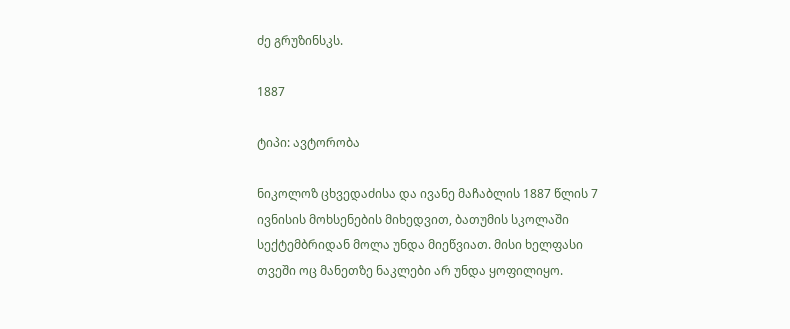ძე გრუზინსკს.

1887

ტიპი: ავტორობა

ნიკოლოზ ცხვედაძისა და ივანე მაჩაბლის 1887 წლის 7 ივნისის მოხსენების მიხედვით, ბათუმის სკოლაში სექტემბრიდან მოლა უნდა მიეწვიათ. მისი ხელფასი თვეში ოც მანეთზე ნაკლები არ უნდა ყოფილიყო.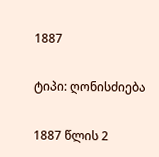1887

ტიპი: ღონისძიება

1887 წლის 2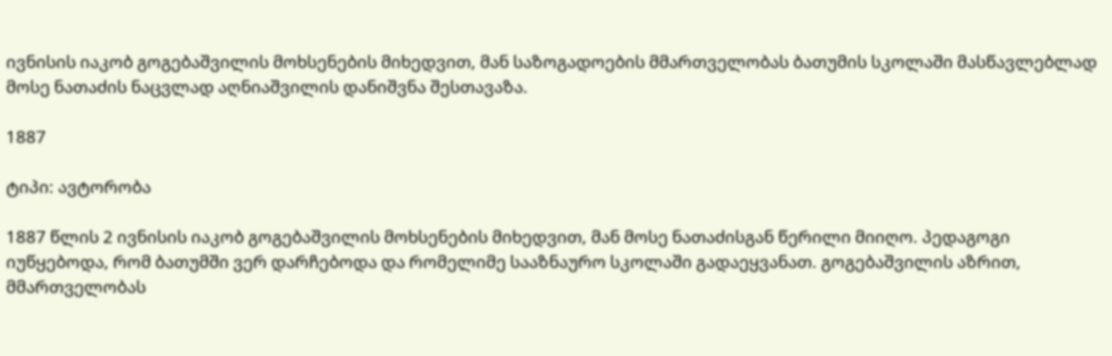ივნისის იაკობ გოგებაშვილის მოხსენების მიხედვით, მან საზოგადოების მმართველობას ბათუმის სკოლაში მასწავლებლად მოსე ნათაძის ნაცვლად აღნიაშვილის დანიშვნა შესთავაზა.

1887

ტიპი: ავტორობა

1887 წლის 2 ივნისის იაკობ გოგებაშვილის მოხსენების მიხედვით, მან მოსე ნათაძისგან წერილი მიიღო. პედაგოგი იუწყებოდა, რომ ბათუმში ვერ დარჩებოდა და რომელიმე სააზნაურო სკოლაში გადაეყვანათ. გოგებაშვილის აზრით, მმართველობას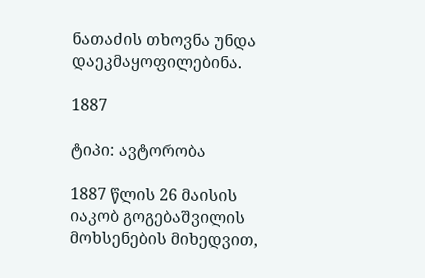ნათაძის თხოვნა უნდა დაეკმაყოფილებინა.

1887

ტიპი: ავტორობა

1887 წლის 26 მაისის იაკობ გოგებაშვილის მოხსენების მიხედვით,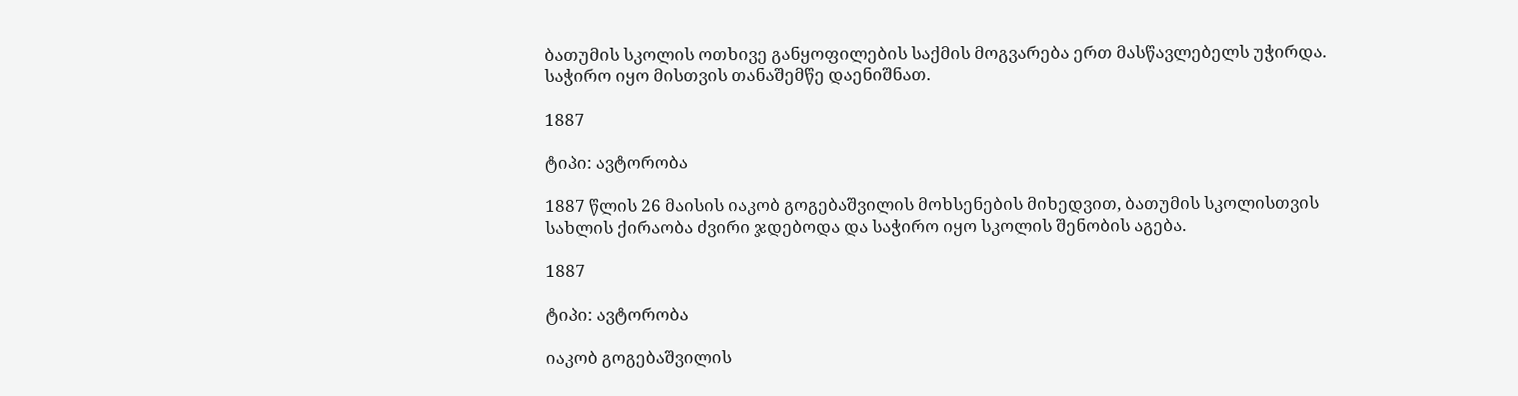ბათუმის სკოლის ოთხივე განყოფილების საქმის მოგვარება ერთ მასწავლებელს უჭირდა. საჭირო იყო მისთვის თანაშემწე დაენიშნათ.

1887

ტიპი: ავტორობა

1887 წლის 26 მაისის იაკობ გოგებაშვილის მოხსენების მიხედვით, ბათუმის სკოლისთვის სახლის ქირაობა ძვირი ჯდებოდა და საჭირო იყო სკოლის შენობის აგება.

1887

ტიპი: ავტორობა

იაკობ გოგებაშვილის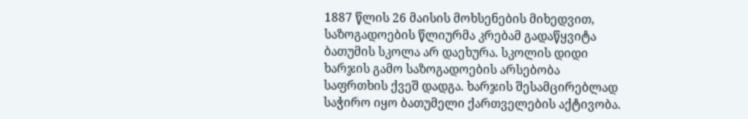1887 წლის 26 მაისის მოხსენების მიხედვით, საზოგადოების წლიურმა კრებამ გადაწყვიტა ბათუმის სკოლა არ დაეხურა. სკოლის დიდი ხარჯის გამო საზოგადოების არსებობა საფრთხის ქვეშ დადგა. ხარჯის შესამცირებლად საჭირო იყო ბათუმელი ქართველების აქტივობა.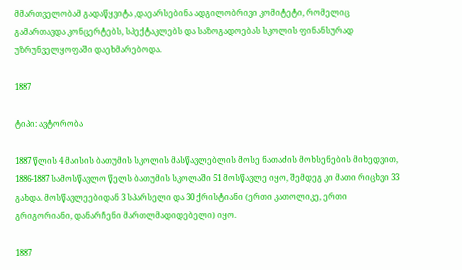მმართველობამ გადაწყვიტა ,დაეარსებინა ადგილობრივი კომიტეტი, რომელიც გამართავდა კონცერტებს, სპექტაკლებს და საზოგადოებას სკოლის ფინანსურად უზრუნველყოფაში დაეხმარებოდა.

1887

ტიპი: ავტორობა

1887 წლის 4 მაისის ბათუმის სკოლის მასწავლებლის მოსე ნათაძის მოხსენების მიხედვით, 1886-1887 სამოსწავლო წელს ბათუმის სკოლაში 51 მოსწავლე იყო, შემდეგ კი მათი რიცხვი 33 გახდა. მოსწავლეებიდან 3 სპარსელი და 30 ქრისტიანი (ერთი კათოლიკე, ერთი გრიგორიანი, დანარჩენი მართლმადიდებელი) იყო.

1887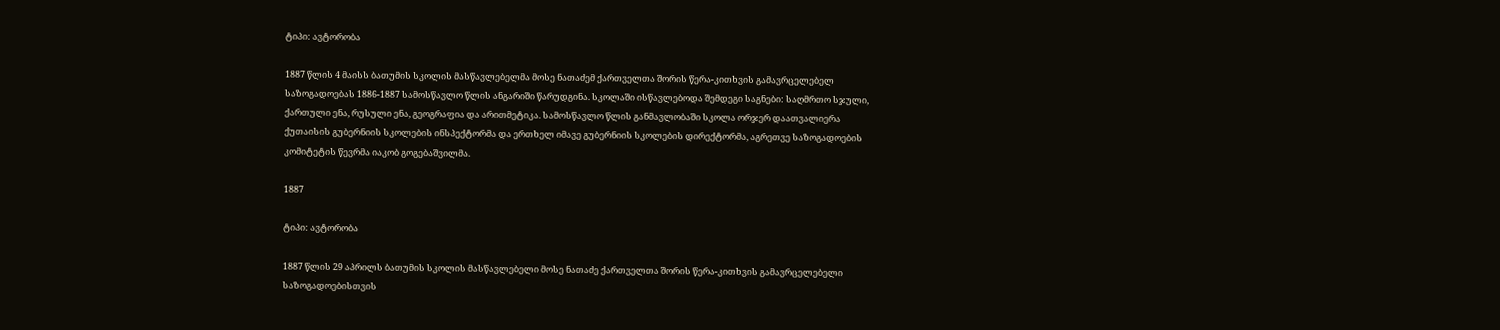ტიპი: ავტორობა

1887 წლის 4 მაისს ბათუმის სკოლის მასწავლებელმა მოსე ნათაძემ ქართველთა შორის წერა-კითხვის გამავრცელებელ საზოგადოებას 1886-1887 სამოსწავლო წლის ანგარიში წარუდგინა. სკოლაში ისწავლებოდა შემდეგი საგნები: საღმრთო სჯული, ქართული ენა, რუსული ენა, გეოგრაფია და არითმეტიკა. სამოსწავლო წლის განმავლობაში სკოლა ორჯერ დაათვალიერა ქუთაისის გუბერნიის სკოლების ინსპექტორმა და ერთხელ იმავე გუბერნიის სკოლების დირექტორმა, აგრეთვე საზოგადოების კომიტეტის წევრმა იაკობ გოგებაშვილმა.

1887

ტიპი: ავტორობა

1887 წლის 29 აპრილს ბათუმის სკოლის მასწავლებელი მოსე ნათაძე ქართველთა შორის წერა-კითხვის გამავრცელებელი საზოგადოებისთვის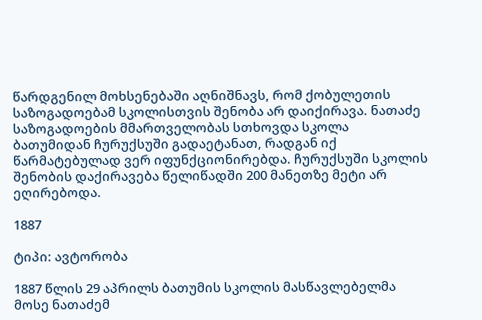წარდგენილ მოხსენებაში აღნიშნავს, რომ ქობულეთის საზოგადოებამ სკოლისთვის შენობა არ დაიქირავა. ნათაძე საზოგადოების მმართველობას სთხოვდა სკოლა ბათუმიდან ჩურუქსუში გადაეტანათ, რადგან იქ წარმატებულად ვერ იფუნქციონირებდა. ჩურუქსუში სკოლის შენობის დაქირავება წელიწადში 200 მანეთზე მეტი არ ეღირებოდა.

1887

ტიპი: ავტორობა

1887 წლის 29 აპრილს ბათუმის სკოლის მასწავლებელმა მოსე ნათაძემ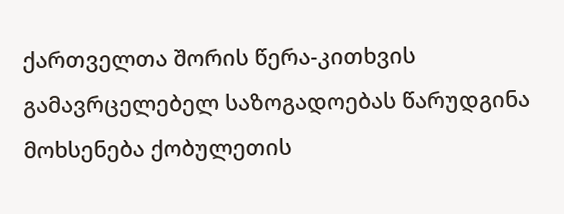ქართველთა შორის წერა-კითხვის გამავრცელებელ საზოგადოებას წარუდგინა მოხსენება ქობულეთის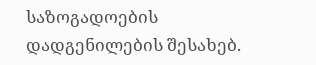საზოგადოების დადგენილების შესახებ.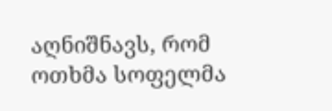აღნიშნავს, რომ ოთხმა სოფელმა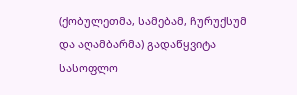(ქობულეთმა, სამებამ, ჩურუქსუმ და აღამბარმა) გადაწყვიტა სასოფლო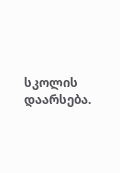სკოლის დაარსება.